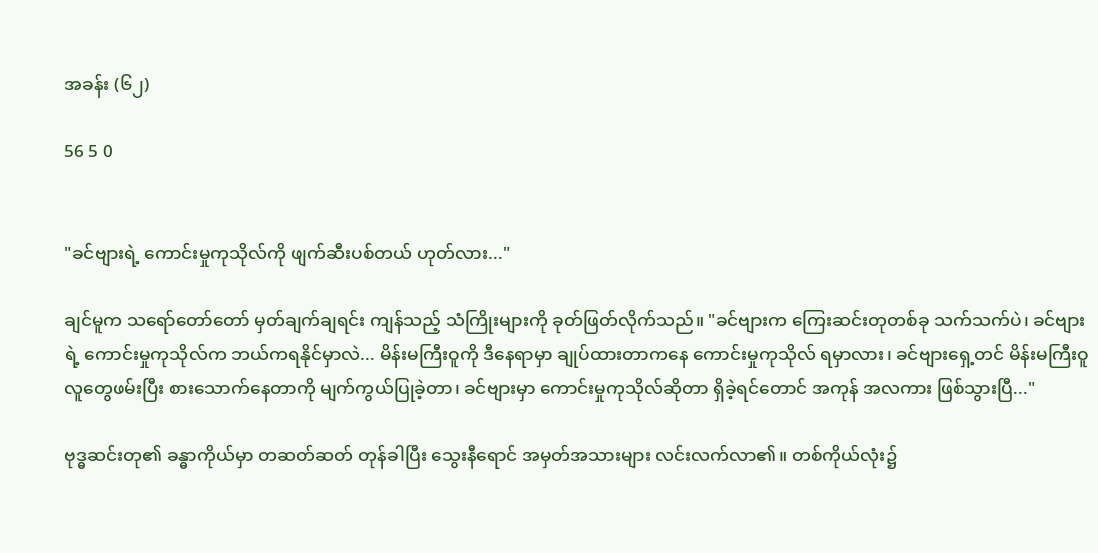အခန်း (၆၂)

56 5 0


"ခင်ဗျားရဲ့ ကောင်းမှုကုသိုလ်ကို ဖျက်ဆီးပစ်တယ် ဟုတ်လား..."

ချင်မူက သရော်တော်တော် မှတ်ချက်ချရင်း ကျန်သည့် သံကြိုးများကို ခုတ်ဖြတ်လိုက်သည်။ "ခင်ဗျားက ကြေးဆင်းတုတစ်ခု သက်သက်ပဲ၊ ခင်ဗျားရဲ့ ကောင်းမှုကုသိုလ်က ဘယ်ကရနိုင်မှာလဲ... မိန်းမကြီးဝူကို ဒီနေရာမှာ ချုပ်ထားတာကနေ ကောင်းမှုကုသိုလ် ရမှာလား၊ ခင်ဗျားရှေ့တင် မိန်းမကြီးဝူ လူတွေဖမ်းပြီး စားသောက်နေတာကို မျက်ကွယ်ပြုခဲ့တာ၊ ခင်ဗျားမှာ ကောင်းမှုကုသိုလ်ဆိုတာ ရှိခဲ့ရင်တောင် အကုန် အလကား ဖြစ်သွားပြီ..."

ဗုဒ္ဓဆင်းတု၏ ခန္ဓာကိုယ်မှာ တဆတ်ဆတ် တုန်ခါပြီး သွေးနီရောင် အမှတ်အသားများ လင်းလက်လာ၏။ တစ်ကိုယ်လုံး၌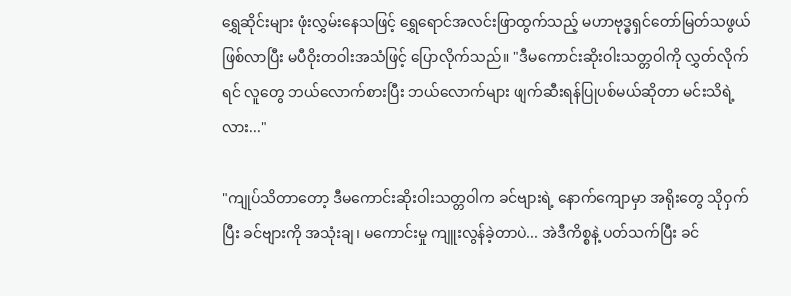ရွှေဆိုင်းများ ဖုံးလွှမ်းနေသဖြင့် ရွှေရောင်အလင်းဖြာထွက်သည့် မဟာဗုဒ္ဓရှင်တော်မြတ်သဖွယ် ဖြစ်လာပြီး မပီဝိုးတဝါးအသံဖြင့် ပြောလိုက်သည်။ "ဒီမကောင်းဆိုးဝါးသတ္တဝါကို လွှတ်လိုက်ရင် လူတွေ ဘယ်လောက်စားပြီး ဘယ်လောက်များ ဖျက်ဆီးရန်ပြုပစ်မယ်ဆိုတာ မင်းသိရဲ့လား..."

"ကျုပ်သိတာတော့ ဒီမကောင်းဆိုးဝါးသတ္တဝါက ခင်ဗျားရဲ့ နောက်ကျောမှာ အရိုးတွေ သိုဝှက်ပြီး ခင်ဗျားကို အသုံးချ၊ မကောင်းမှု ကျူးလွန်ခဲ့တာပဲ... အဲဒီကိစ္စနဲ့ ပတ်သက်ပြီး ခင်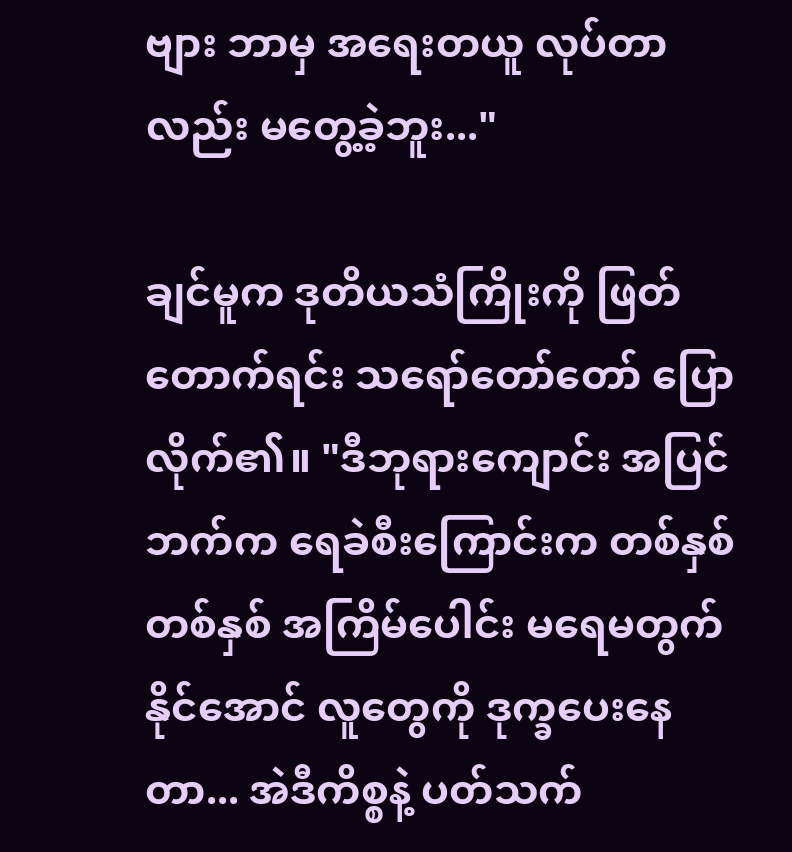ဗျား ဘာမှ အရေးတယူ လုပ်တာလည်း မတွေ့ခဲ့ဘူး..."

ချင်မူက ဒုတိယသံကြိုးကို ဖြတ်တောက်ရင်း သရော်တော်တော် ပြောလိုက်၏။ "ဒီဘုရားကျောင်း အပြင်ဘက်က ရေခဲစီးကြောင်းက တစ်နှစ်တစ်နှစ် အကြိမ်ပေါင်း မရေမတွက်နိုင်အောင် လူတွေကို ဒုက္ခပေးနေတာ... အဲဒီကိစ္စနဲ့ ပတ်သက်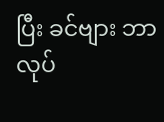ပြီး ခင်ဗျား ဘာလုပ်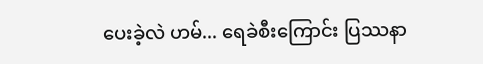ပေးခဲ့လဲ ဟမ်... ရေခဲစီးကြောင်း ပြဿနာ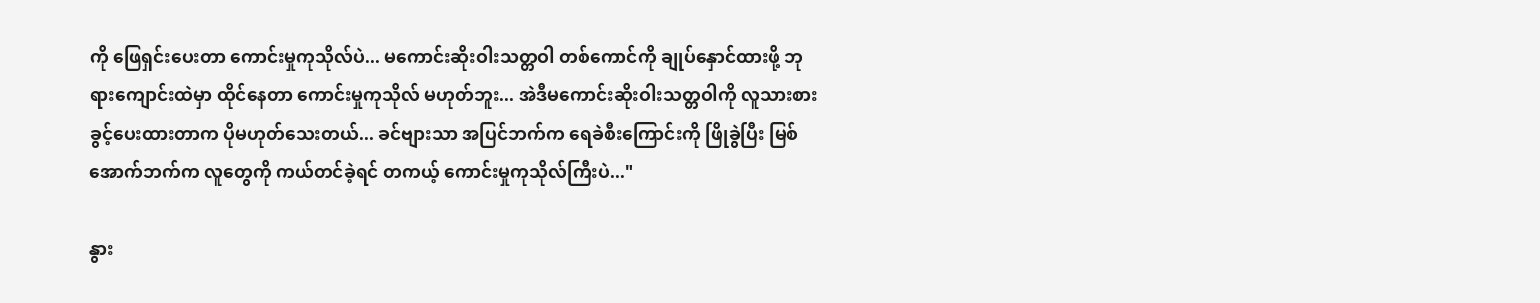ကို ဖြေရှင်းပေးတာ ကောင်းမှုကုသိုလ်ပဲ... မကောင်းဆိုးဝါးသတ္တဝါ တစ်ကောင်ကို ချုပ်နှောင်ထားဖို့ ဘုရားကျောင်းထဲမှာ ထိုင်နေတာ ကောင်းမှုကုသိုလ် မဟုတ်ဘူး... အဲဒီမကောင်းဆိုးဝါးသတ္တဝါကို လူသားစားခွင့်ပေးထားတာက ပိုမဟုတ်သေးတယ်... ခင်ဗျားသာ အပြင်ဘက်က ရေခဲစီးကြောင်းကို ဖြိုခွဲပြီး မြစ်အောက်ဘက်က လူတွေကို ကယ်တင်ခဲ့ရင် တကယ့် ကောင်းမှုကုသိုလ်ကြီးပဲ..."

နွား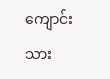ကျောင်းသား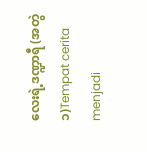လေးရဲ့ဒဏ္ဍာရီ (အတွဲ ၁)Tempat cerita menjadi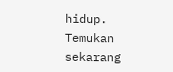hidup. Temukan sekarang